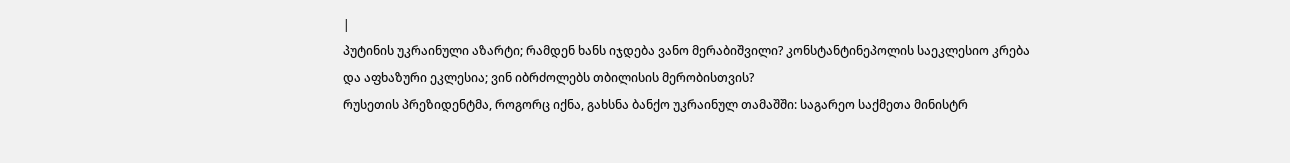|
პუტინის უკრაინული აზარტი; რამდენ ხანს იჯდება ვანო მერაბიშვილი? კონსტანტინეპოლის საეკლესიო კრება და აფხაზური ეკლესია; ვინ იბრძოლებს თბილისის მერობისთვის?
რუსეთის პრეზიდენტმა, როგორც იქნა, გახსნა ბანქო უკრაინულ თამაშში: საგარეო საქმეთა მინისტრ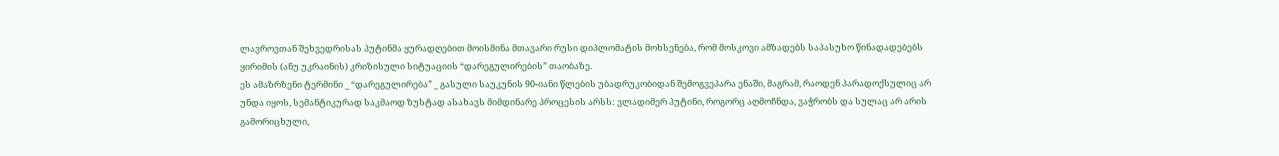ლავროვთან შეხვედრისას პუტინმა ყურადღებით მოისმინა მთავარი რუსი დიპლომატის მოხსენება, რომ მოსკოვი ამზადებს საპასუხო წინადადებებს ყირიმის (ანუ უკრაინის) კრიზისული სიტუაციის “დარეგულირების” თაობაზე.
ეს ამაზრზენი ტერმინი _ “დარეგულირება” _ გასული საუკუნის 90-იანი წლების უბადრუკობიდან შემოგვეპარა ენაში, მაგრამ, რაოდენ პარადოქსულიც არ უნდა იყოს, სემანტიკურად საკმაოდ ზუსტად ასახავს მიმდინარე პროცესის არსს: ვლადიმერ პუტინი, როგორც აღმოჩნდა, ვაჭრობს და სულაც არ არის გამორიცხული,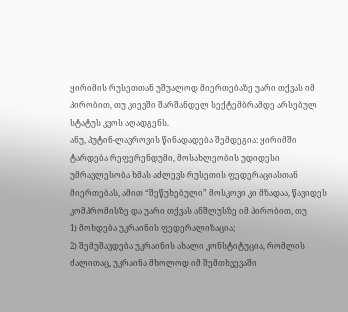ყირიმის რუსეთთან უშუალოდ მიერთებაზე უარი თქვას იმ პირობით, თუ კიევში შარშანდელ სექტემბრამდე არსებულ სტატუს კვოს აღადგენს.
ანუ, პუტინ-ლავროვის წინადადება შემდეგია: ყირიმში ტარდება რეფერენდუმი, მოსახლეობის უდიდესი უმრავლესობა ხმას აძლევს რუსეთის ფედერაციასთან მიერთებას, ამით “შეწუხებული” მოსკოვი კი მზადაა, წავიდეს კომპრომისზე და უარი თქვას ანშლუსზე იმ პირობით, თუ
1) მოხდება უკრაინის ფედერალიზაცია;
2) შემუშავდება უკრაინის ახალი კონსტიტუცია, რომლის ძალითაც, უკრაინა მხოლოდ იმ შემთხვევაში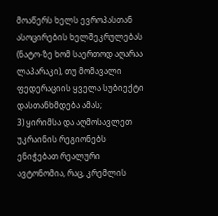მოაწერს ხელს ევროპასთან ასოცირების ხელშეკრულებას (ნატო-ზე ხომ საერთოდ აღარაა ლაპარაკი), თუ მომავალი ფედერაციის ყველა სუბიექტი დასთანხმდება ამას;
3) ყირიმსა და აღმოსავლეთ უკრაინის რეგიონებს ენიჭებათ რეალური ავტონომია, რაც, კრემლის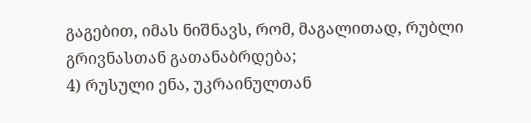გაგებით, იმას ნიშნავს, რომ, მაგალითად, რუბლი გრივნასთან გათანაბრდება;
4) რუსული ენა, უკრაინულთან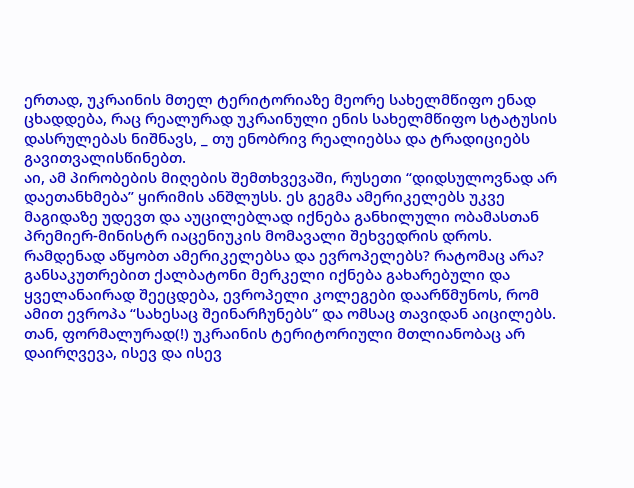ერთად, უკრაინის მთელ ტერიტორიაზე მეორე სახელმწიფო ენად ცხადდება, რაც რეალურად უკრაინული ენის სახელმწიფო სტატუსის დასრულებას ნიშნავს, _ თუ ენობრივ რეალიებსა და ტრადიციებს გავითვალისწინებთ.
აი, ამ პირობების მიღების შემთხვევაში, რუსეთი “დიდსულოვნად არ დაეთანხმება” ყირიმის ანშლუსს. ეს გეგმა ამერიკელებს უკვე მაგიდაზე უდევთ და აუცილებლად იქნება განხილული ობამასთან პრემიერ-მინისტრ იაცენიუკის მომავალი შეხვედრის დროს.
რამდენად აწყობთ ამერიკელებსა და ევროპელებს? რატომაც არა? განსაკუთრებით ქალბატონი მერკელი იქნება გახარებული და ყველანაირად შეეცდება, ევროპელი კოლეგები დაარწმუნოს, რომ ამით ევროპა “სახესაც შეინარჩუნებს” და ომსაც თავიდან აიცილებს. თან, ფორმალურად(!) უკრაინის ტერიტორიული მთლიანობაც არ დაირღვევა, ისევ და ისევ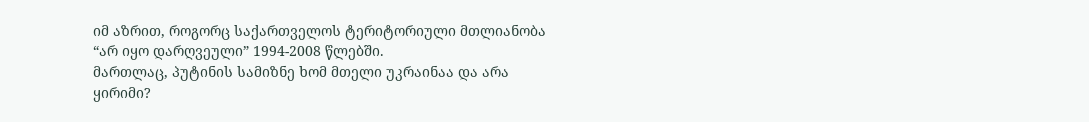იმ აზრით, როგორც საქართველოს ტერიტორიული მთლიანობა “არ იყო დარღვეული” 1994-2008 წლებში.
მართლაც, პუტინის სამიზნე ხომ მთელი უკრაინაა და არა ყირიმი?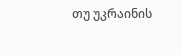თუ უკრაინის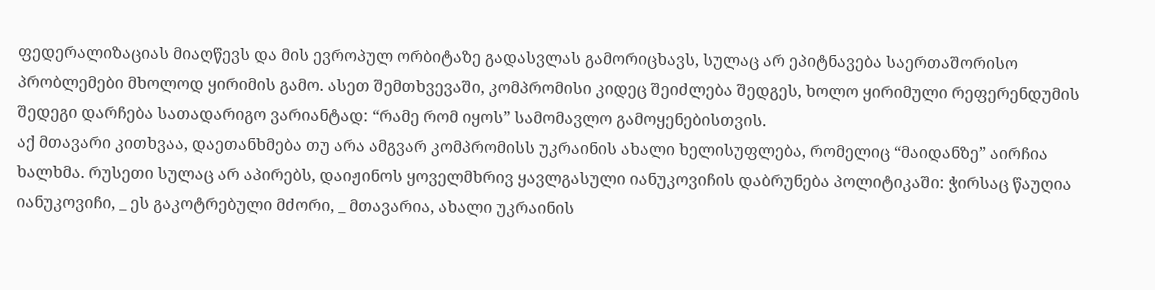ფედერალიზაციას მიაღწევს და მის ევროპულ ორბიტაზე გადასვლას გამორიცხავს, სულაც არ ეპიტნავება საერთაშორისო პრობლემები მხოლოდ ყირიმის გამო. ასეთ შემთხვევაში, კომპრომისი კიდეც შეიძლება შედგეს, ხოლო ყირიმული რეფერენდუმის შედეგი დარჩება სათადარიგო ვარიანტად: “რამე რომ იყოს” სამომავლო გამოყენებისთვის.
აქ მთავარი კითხვაა, დაეთანხმება თუ არა ამგვარ კომპრომისს უკრაინის ახალი ხელისუფლება, რომელიც “მაიდანზე” აირჩია ხალხმა. რუსეთი სულაც არ აპირებს, დაიჟინოს ყოველმხრივ ყავლგასული იანუკოვიჩის დაბრუნება პოლიტიკაში: ჭირსაც წაუღია იანუკოვიჩი, _ ეს გაკოტრებული მძორი, _ მთავარია, ახალი უკრაინის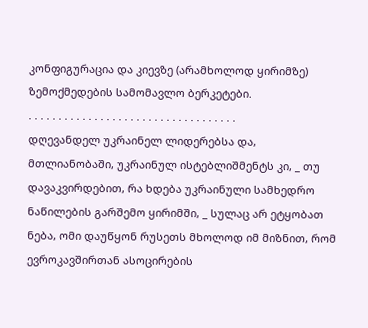კონფიგურაცია და კიევზე (არამხოლოდ ყირიმზე) ზემოქმედების სამომავლო ბერკეტები.
. . . . . . . . . . . . . . . . . . . . . . . . . . . . . . . . . . .
დღევანდელ უკრაინელ ლიდერებსა და, მთლიანობაში, უკრაინულ ისტებლიშმენტს კი, _ თუ დავაკვირდებით, რა ხდება უკრაინული სამხედრო ნაწილების გარშემო ყირიმში, _ სულაც არ ეტყობათ ნება, ომი დაუწყონ რუსეთს მხოლოდ იმ მიზნით, რომ ევროკავშირთან ასოცირების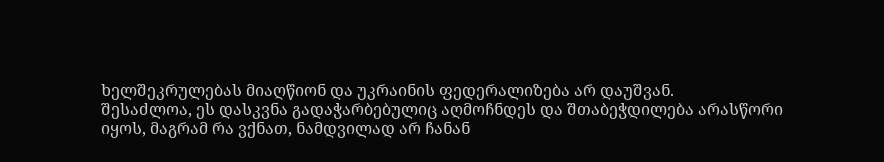ხელშეკრულებას მიაღწიონ და უკრაინის ფედერალიზება არ დაუშვან.
შესაძლოა, ეს დასკვნა გადაჭარბებულიც აღმოჩნდეს და შთაბეჭდილება არასწორი იყოს, მაგრამ რა ვქნათ, ნამდვილად არ ჩანან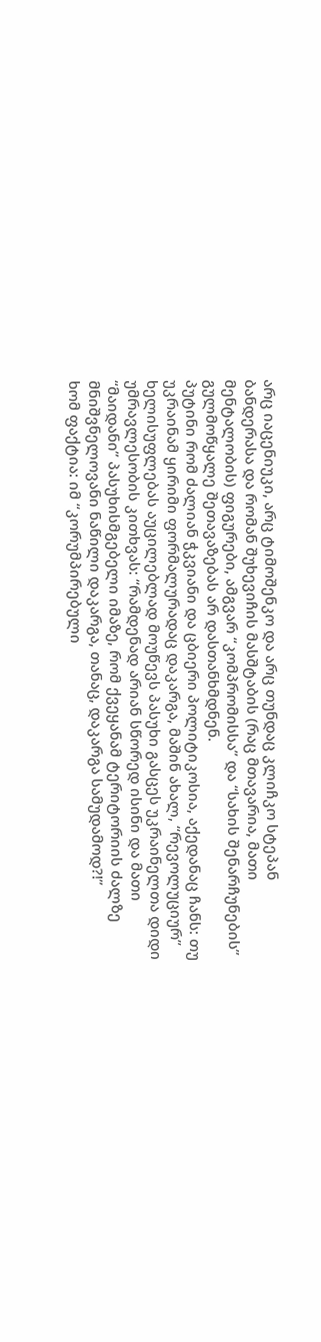არც იაცენიუკი, არც ტიმოშენკო და არც თუნდაც კლიჩკო სტეპან ბანდერასა და რომან შუხევიჩის მასშტაბის (რაც მთავარია, მათი მენტალობის) ფიგურები, ამგვარ “კომპრომისსა” და “სახის შენარჩუნების” გულმოწყალე შეთავაზებას არ დასთანხმდნენ.
პუტინი რომ ძალიან ჭკვიანი და ცბიერი პოლიტიკოსია, აქედანაც ჩანს: თუ უკრაინამ ყირიმი ფორმალურადაც დაკარგა, მაშინ ახალ, “რევოლუციურ” ხელისუფლებას აუცილებლად მოუწევს პასუხი გასცეს უკრაინელთა დიდი უმრავლესობის კითხვას: “რამდენად არიან სწორედ ისინი და მათი “მაიდანი” პასუხისმგებელი იმაზე, რომ ქვეყანამ ტერიტორიის ძალზე მნიშვნელოვანი ნაწილი დაკარგა, თანაც, დაკარგა სამუდამოდ?!”
ხომ ფაქტია: იმ “კორუმპირებული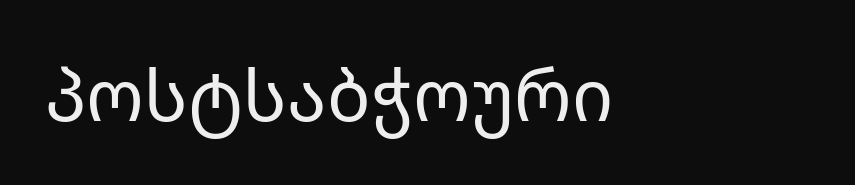პოსტსაბჭოური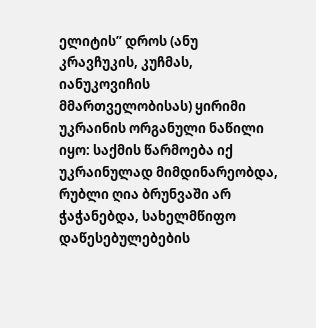ელიტის” დროს (ანუ კრავჩუკის, კუჩმას, იანუკოვიჩის მმართველობისას) ყირიმი უკრაინის ორგანული ნაწილი იყო: საქმის წარმოება იქ უკრაინულად მიმდინარეობდა, რუბლი ღია ბრუნვაში არ ჭაჭანებდა, სახელმწიფო დაწესებულებების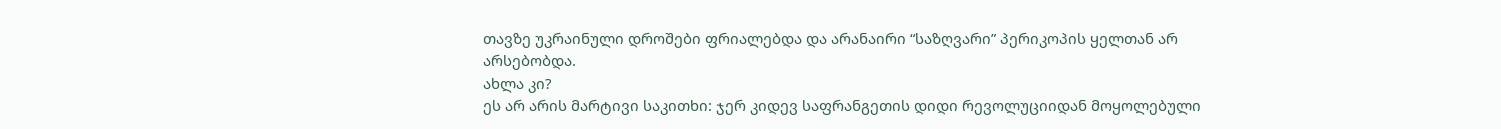თავზე უკრაინული დროშები ფრიალებდა და არანაირი “საზღვარი” პერიკოპის ყელთან არ არსებობდა.
ახლა კი?
ეს არ არის მარტივი საკითხი: ჯერ კიდევ საფრანგეთის დიდი რევოლუციიდან მოყოლებული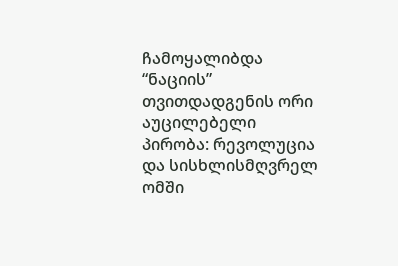ჩამოყალიბდა “ნაციის” თვითდადგენის ორი აუცილებელი პირობა: რევოლუცია და სისხლისმღვრელ ომში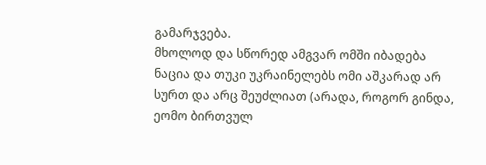გამარჯვება.
მხოლოდ და სწორედ ამგვარ ომში იბადება ნაცია და თუკი უკრაინელებს ომი აშკარად არ სურთ და არც შეუძლიათ (არადა, როგორ გინდა, ეომო ბირთვულ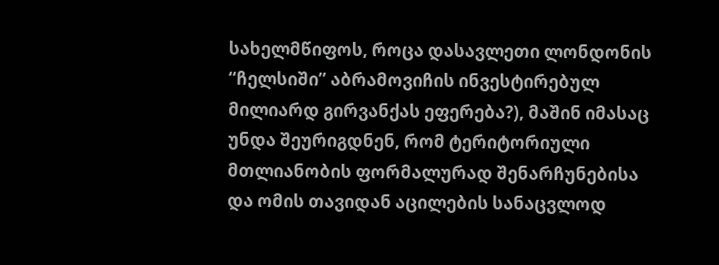სახელმწიფოს, როცა დასავლეთი ლონდონის “ჩელსიში” აბრამოვიჩის ინვესტირებულ მილიარდ გირვანქას ეფერება?), მაშინ იმასაც უნდა შეურიგდნენ, რომ ტერიტორიული მთლიანობის ფორმალურად შენარჩუნებისა და ომის თავიდან აცილების სანაცვლოდ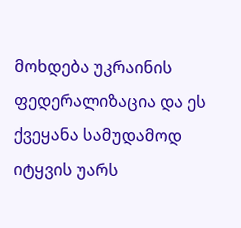მოხდება უკრაინის ფედერალიზაცია და ეს ქვეყანა სამუდამოდ იტყვის უარს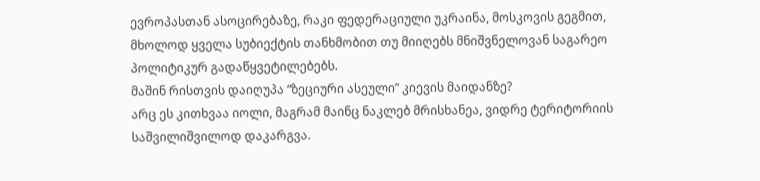ევროპასთან ასოცირებაზე, რაკი ფედერაციული უკრაინა, მოსკოვის გეგმით, მხოლოდ ყველა სუბიექტის თანხმობით თუ მიიღებს მნიშვნელოვან საგარეო პოლიტიკურ გადაწყვეტილებებს.
მაშინ რისთვის დაიღუპა “ზეციური ასეული” კიევის მაიდანზე?
არც ეს კითხვაა იოლი, მაგრამ მაინც ნაკლებ მრისხანეა, ვიდრე ტერიტორიის საშვილიშვილოდ დაკარგვა.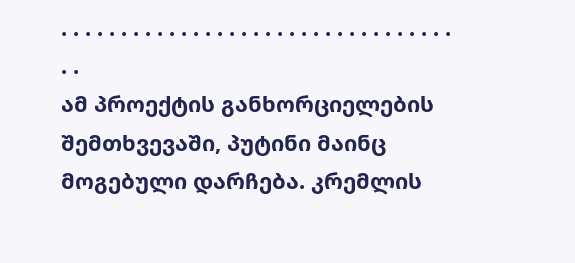. . . . . . . . . . . . . . . . . . . . . . . . . . . . . . . . . . .
ამ პროექტის განხორციელების შემთხვევაში, პუტინი მაინც მოგებული დარჩება. კრემლის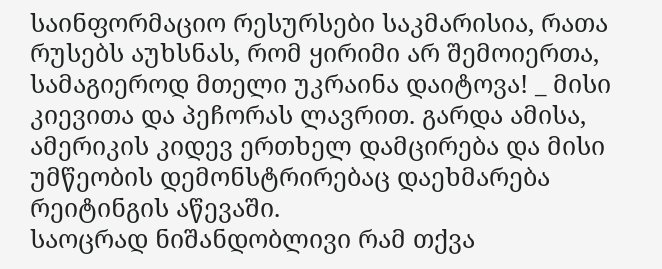საინფორმაციო რესურსები საკმარისია, რათა რუსებს აუხსნას, რომ ყირიმი არ შემოიერთა, სამაგიეროდ მთელი უკრაინა დაიტოვა! _ მისი კიევითა და პეჩორას ლავრით. გარდა ამისა, ამერიკის კიდევ ერთხელ დამცირება და მისი უმწეობის დემონსტრირებაც დაეხმარება რეიტინგის აწევაში.
საოცრად ნიშანდობლივი რამ თქვა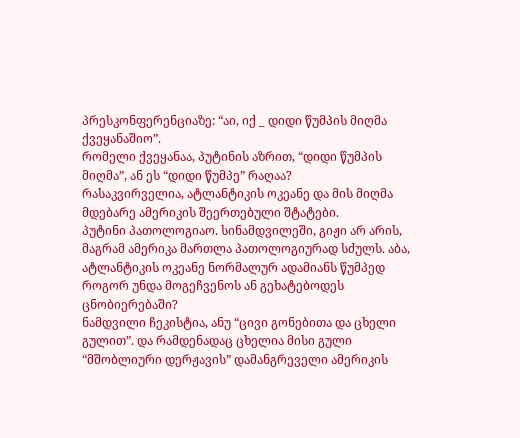პრესკონფერენციაზე: “აი, იქ _ დიდი წუმპის მიღმა ქვეყანაშიო”.
რომელი ქვეყანაა, პუტინის აზრით, “დიდი წუმპის მიღმა”, ან ეს “დიდი წუმპე” რაღაა?
რასაკვირველია, ატლანტიკის ოკეანე და მის მიღმა მდებარე ამერიკის შეერთებული შტატები.
პუტინი პათოლოგიაო. სინამდვილეში, გიჟი არ არის, მაგრამ ამერიკა მართლა პათოლოგიურად სძულს. აბა, ატლანტიკის ოკეანე ნორმალურ ადამიანს წუმპედ როგორ უნდა მოგეჩვენოს ან გეხატებოდეს ცნობიერებაში?
ნამდვილი ჩეკისტია, ანუ “ცივი გონებითა და ცხელი გულით”. და რამდენადაც ცხელია მისი გული “მშობლიური დერჟავის” დამანგრეველი ამერიკის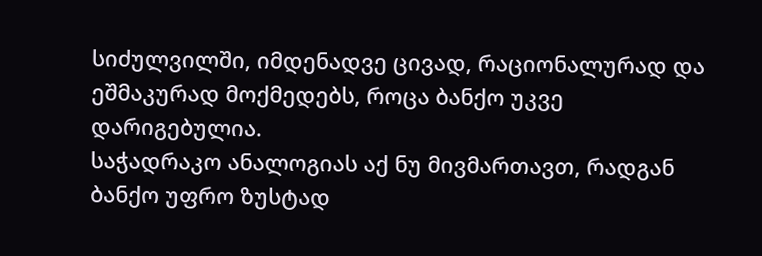სიძულვილში, იმდენადვე ცივად, რაციონალურად და ეშმაკურად მოქმედებს, როცა ბანქო უკვე დარიგებულია.
საჭადრაკო ანალოგიას აქ ნუ მივმართავთ, რადგან ბანქო უფრო ზუსტად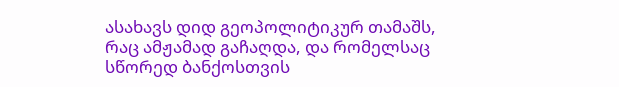ასახავს დიდ გეოპოლიტიკურ თამაშს, რაც ამჟამად გაჩაღდა, და რომელსაც სწორედ ბანქოსთვის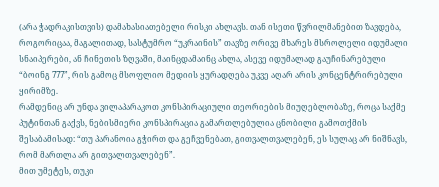(არა ჭადრაკისთვის) დამახასიათებელი რისკი ახლავს. თან ისეთი წვრილმანებით ზავდება, როგორიცაა, მაგალითად, სასტუმრო “უკრაინის” თავზე ორივე მხარეს მსროლელი იდუმალი სნაიპერები, ან ჩინეთის ზღვაში, მაინცდამაინც ახლა, ასევე იდუმალად გაუჩინარებული “ბოინგ 777”, რის გამოც მსოფლიო მედიის ყურადღება უკვე აღარ არის კონცენტრირებული ყირიმზე.
რამდენიც არ უნდა ვილაპარაკოთ კონსპირაციული თეორიების მიუღებლობაზე, როცა საქმე პუტინთან გაქვს, ნებისმიერი კონსპირაცია გამართლებულია ცნობილი გამოთქმის შესაბამისად: “თუ პარანოია გჭირთ და გეჩვენებათ, გითვალთვალებენ, ეს სულაც არ ნიშნავს, რომ მართლა არ გითვალთვალებენ”.
მით უმეტეს, თუკი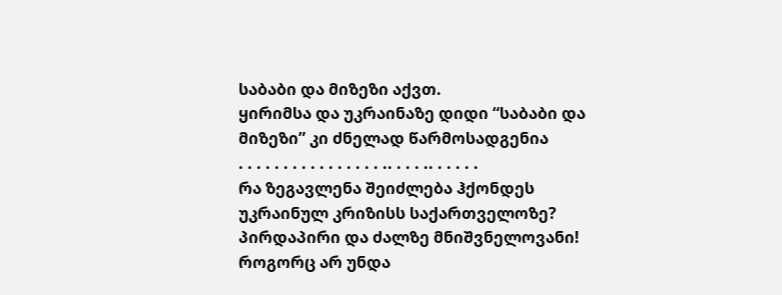საბაბი და მიზეზი აქვთ.
ყირიმსა და უკრაინაზე დიდი “საბაბი და მიზეზი” კი ძნელად წარმოსადგენია
. . . . . . . . . . . . . . . . .. . . . .. . . . . .
რა ზეგავლენა შეიძლება ჰქონდეს უკრაინულ კრიზისს საქართველოზე? პირდაპირი და ძალზე მნიშვნელოვანი! როგორც არ უნდა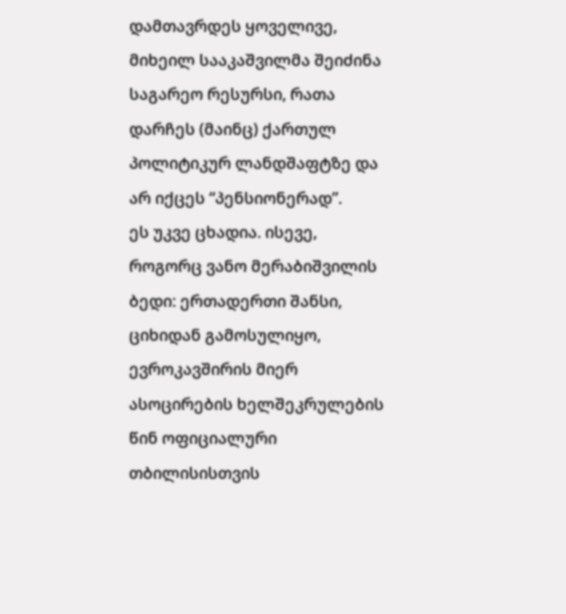დამთავრდეს ყოველივე, მიხეილ სააკაშვილმა შეიძინა საგარეო რესურსი, რათა დარჩეს (მაინც) ქართულ პოლიტიკურ ლანდშაფტზე და არ იქცეს “პენსიონერად”.
ეს უკვე ცხადია. ისევე, როგორც ვანო მერაბიშვილის ბედი: ერთადერთი შანსი, ციხიდან გამოსულიყო, ევროკავშირის მიერ ასოცირების ხელშეკრულების წინ ოფიციალური თბილისისთვის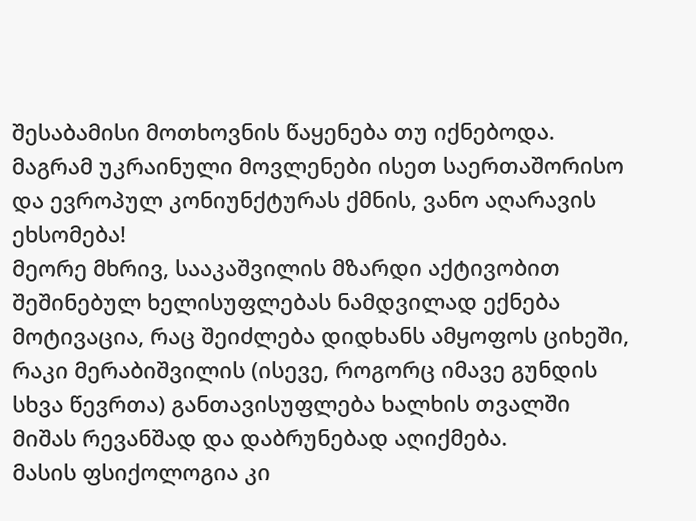შესაბამისი მოთხოვნის წაყენება თუ იქნებოდა. მაგრამ უკრაინული მოვლენები ისეთ საერთაშორისო და ევროპულ კონიუნქტურას ქმნის, ვანო აღარავის ეხსომება!
მეორე მხრივ, სააკაშვილის მზარდი აქტივობით შეშინებულ ხელისუფლებას ნამდვილად ექნება მოტივაცია, რაც შეიძლება დიდხანს ამყოფოს ციხეში, რაკი მერაბიშვილის (ისევე, როგორც იმავე გუნდის სხვა წევრთა) განთავისუფლება ხალხის თვალში მიშას რევანშად და დაბრუნებად აღიქმება.
მასის ფსიქოლოგია კი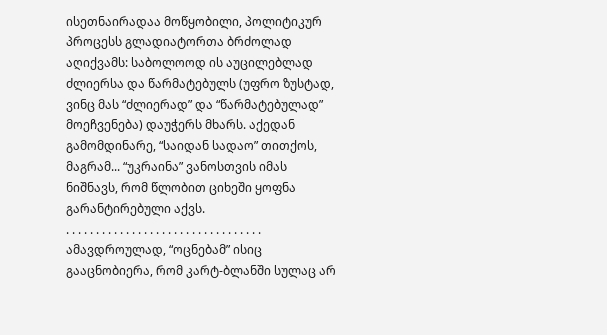ისეთნაირადაა მოწყობილი, პოლიტიკურ პროცესს გლადიატორთა ბრძოლად აღიქვამს: საბოლოოდ ის აუცილებლად ძლიერსა და წარმატებულს (უფრო ზუსტად, ვინც მას “ძლიერად” და “წარმატებულად” მოეჩვენება) დაუჭერს მხარს. აქედან გამომდინარე, “საიდან სადაო” თითქოს, მაგრამ... “უკრაინა” ვანოსთვის იმას ნიშნავს, რომ წლობით ციხეში ყოფნა გარანტირებული აქვს.
. . . . . . . . . . . . . . . . . . . . . . . . . . . . . . . . .
ამავდროულად, “ოცნებამ” ისიც გააცნობიერა, რომ კარტ-ბლანში სულაც არ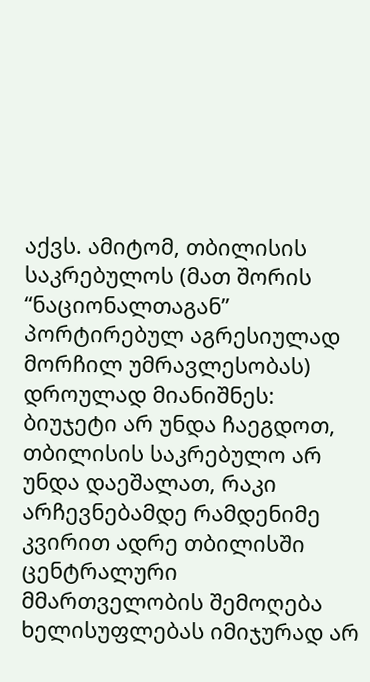აქვს. ამიტომ, თბილისის საკრებულოს (მათ შორის “ნაციონალთაგან” პორტირებულ აგრესიულად მორჩილ უმრავლესობას) დროულად მიანიშნეს: ბიუჯეტი არ უნდა ჩაეგდოთ, თბილისის საკრებულო არ უნდა დაეშალათ, რაკი არჩევნებამდე რამდენიმე კვირით ადრე თბილისში ცენტრალური მმართველობის შემოღება ხელისუფლებას იმიჯურად არ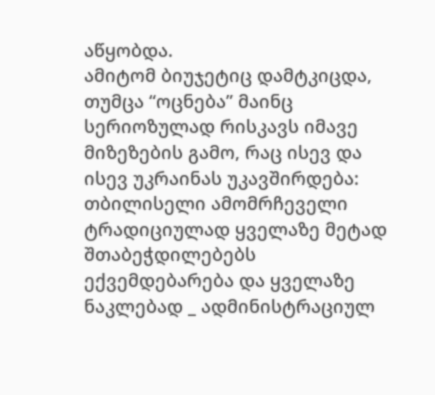აწყობდა.
ამიტომ ბიუჯეტიც დამტკიცდა, თუმცა “ოცნება” მაინც სერიოზულად რისკავს იმავე მიზეზების გამო, რაც ისევ და ისევ უკრაინას უკავშირდება: თბილისელი ამომრჩეველი ტრადიციულად ყველაზე მეტად შთაბეჭდილებებს ექვემდებარება და ყველაზე ნაკლებად _ ადმინისტრაციულ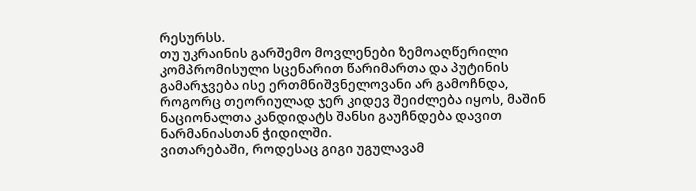რესურსს.
თუ უკრაინის გარშემო მოვლენები ზემოაღწერილი კომპრომისული სცენარით წარიმართა და პუტინის გამარჯვება ისე ერთმნიშვნელოვანი არ გამოჩნდა, როგორც თეორიულად ჯერ კიდევ შეიძლება იყოს, მაშინ ნაციონალთა კანდიდატს შანსი გაუჩნდება დავით ნარმანიასთან ჭიდილში.
ვითარებაში, როდესაც გიგი უგულავამ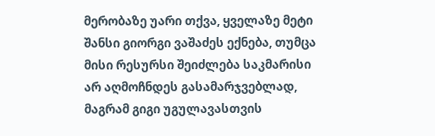მერობაზე უარი თქვა, ყველაზე მეტი შანსი გიორგი ვაშაძეს ექნება, თუმცა მისი რესურსი შეიძლება საკმარისი არ აღმოჩნდეს გასამარჯვებლად, მაგრამ გიგი უგულავასთვის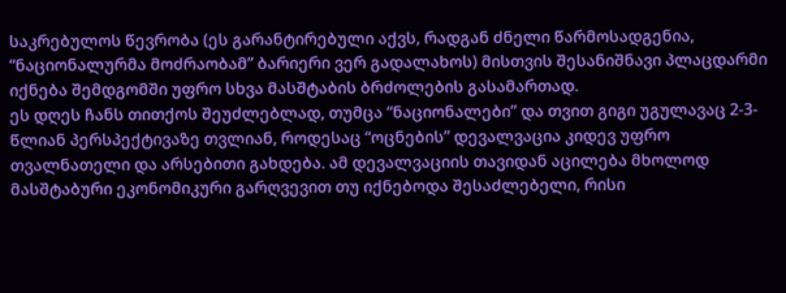საკრებულოს წევრობა (ეს გარანტირებული აქვს, რადგან ძნელი წარმოსადგენია, “ნაციონალურმა მოძრაობამ” ბარიერი ვერ გადალახოს) მისთვის შესანიშნავი პლაცდარმი იქნება შემდგომში უფრო სხვა მასშტაბის ბრძოლების გასამართად.
ეს დღეს ჩანს თითქოს შეუძლებლად, თუმცა “ნაციონალები” და თვით გიგი უგულავაც 2-3-წლიან პერსპექტივაზე თვლიან, როდესაც “ოცნების” დევალვაცია კიდევ უფრო თვალნათელი და არსებითი გახდება. ამ დევალვაციის თავიდან აცილება მხოლოდ მასშტაბური ეკონომიკური გარღვევით თუ იქნებოდა შესაძლებელი, რისი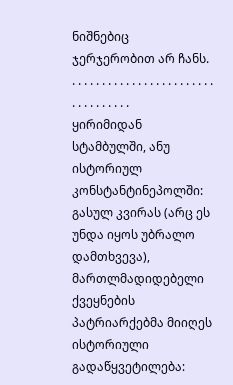ნიშნებიც ჯერჯერობით არ ჩანს.
. . . . . . . . . . . . . . . . . . . . . . . . . . . . . . . . . .
ყირიმიდან სტამბულში, ანუ ისტორიულ კონსტანტინეპოლში: გასულ კვირას (არც ეს უნდა იყოს უბრალო დამთხვევა), მართლმადიდებელი ქვეყნების პატრიარქებმა მიიღეს ისტორიული გადაწყვეტილება: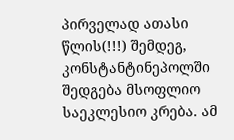პირველად ათასი წლის(!!!) შემდეგ, კონსტანტინეპოლში შედგება მსოფლიო საეკლესიო კრება. ამ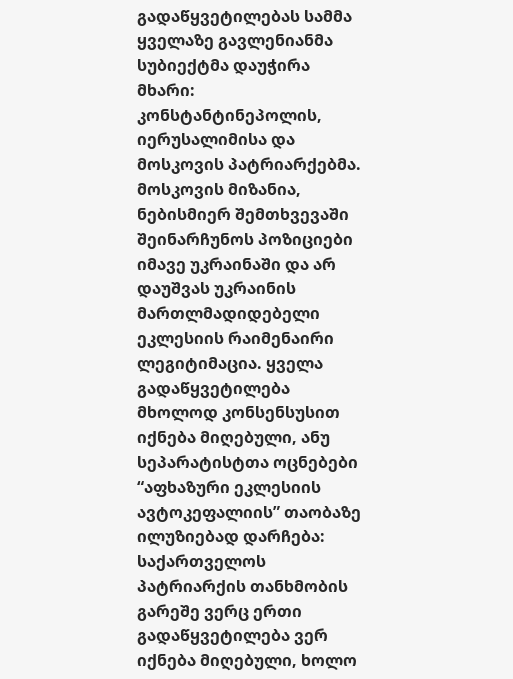გადაწყვეტილებას სამმა ყველაზე გავლენიანმა სუბიექტმა დაუჭირა მხარი: კონსტანტინეპოლის, იერუსალიმისა და მოსკოვის პატრიარქებმა.
მოსკოვის მიზანია, ნებისმიერ შემთხვევაში შეინარჩუნოს პოზიციები იმავე უკრაინაში და არ დაუშვას უკრაინის მართლმადიდებელი ეკლესიის რაიმენაირი ლეგიტიმაცია. ყველა გადაწყვეტილება მხოლოდ კონსენსუსით იქნება მიღებული, ანუ სეპარატისტთა ოცნებები “აფხაზური ეკლესიის ავტოკეფალიის” თაობაზე ილუზიებად დარჩება: საქართველოს პატრიარქის თანხმობის გარეშე ვერც ერთი გადაწყვეტილება ვერ იქნება მიღებული, ხოლო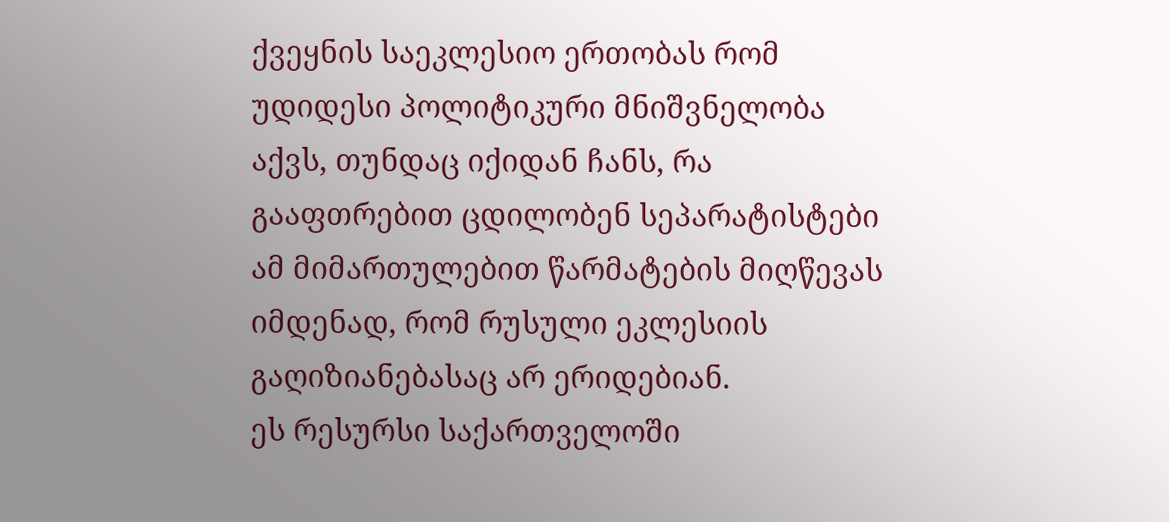ქვეყნის საეკლესიო ერთობას რომ უდიდესი პოლიტიკური მნიშვნელობა აქვს, თუნდაც იქიდან ჩანს, რა გააფთრებით ცდილობენ სეპარატისტები ამ მიმართულებით წარმატების მიღწევას იმდენად, რომ რუსული ეკლესიის გაღიზიანებასაც არ ერიდებიან.
ეს რესურსი საქართველოში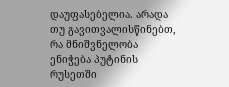დაუფასებელია. არადა თუ გავითვალისწინებთ, რა მნიშვნელობა ენიჭება პუტინის რუსეთში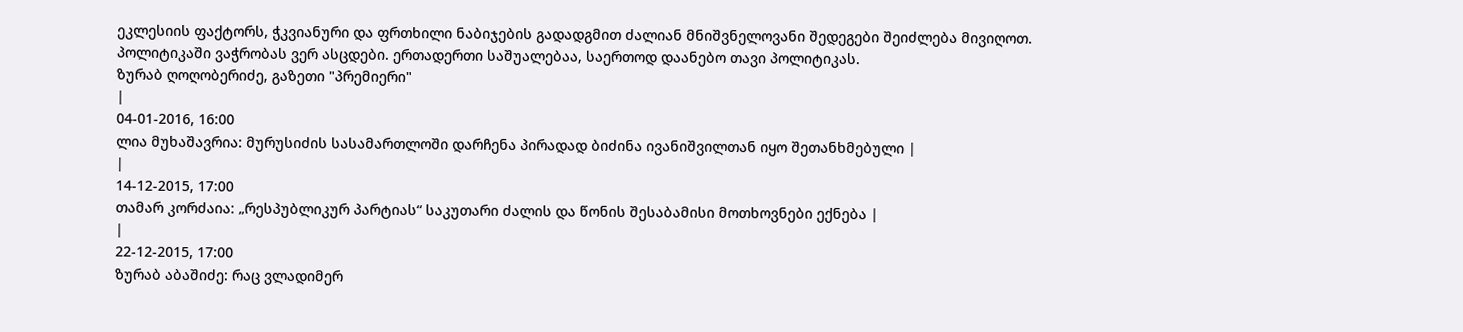ეკლესიის ფაქტორს, ჭკვიანური და ფრთხილი ნაბიჯების გადადგმით ძალიან მნიშვნელოვანი შედეგები შეიძლება მივიღოთ.
პოლიტიკაში ვაჭრობას ვერ ასცდები. ერთადერთი საშუალებაა, საერთოდ დაანებო თავი პოლიტიკას.
ზურაბ ღოღობერიძე, გაზეთი "პრემიერი"
|
04-01-2016, 16:00
ლია მუხაშავრია: მურუსიძის სასამართლოში დარჩენა პირადად ბიძინა ივანიშვილთან იყო შეთანხმებული |
|
14-12-2015, 17:00
თამარ კორძაია: „რესპუბლიკურ პარტიას“ საკუთარი ძალის და წონის შესაბამისი მოთხოვნები ექნება |
|
22-12-2015, 17:00
ზურაბ აბაშიძე: რაც ვლადიმერ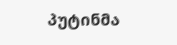პუტინმა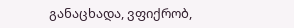განაცხადა, ვფიქრობ,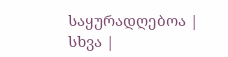საყურადღებოა |
სხვა |